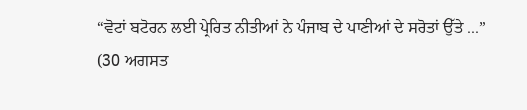“ਵੋਟਾਂ ਬਟੋਰਨ ਲਈ ਪ੍ਰੇਰਿਤ ਨੀਤੀਆਂ ਨੇ ਪੰਜਾਬ ਦੇ ਪਾਣੀਆਂ ਦੇ ਸਰੋਤਾਂ ਉੱਤੇ ...”
(30 ਅਗਸਤ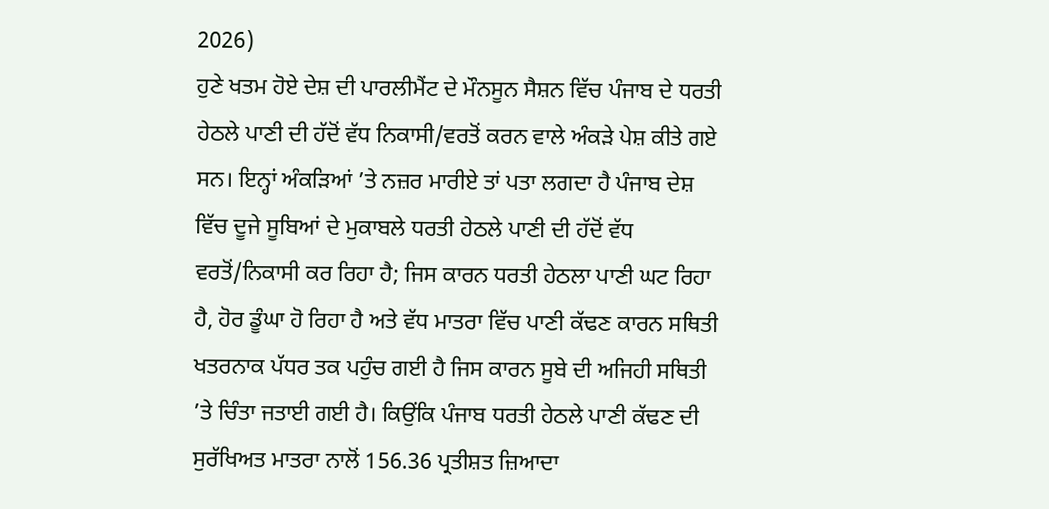2026)
ਹੁਣੇ ਖਤਮ ਹੋਏ ਦੇਸ਼ ਦੀ ਪਾਰਲੀਮੈਂਟ ਦੇ ਮੌਨਸੂਨ ਸੈਸ਼ਨ ਵਿੱਚ ਪੰਜਾਬ ਦੇ ਧਰਤੀ ਹੇਠਲੇ ਪਾਣੀ ਦੀ ਹੱਦੋਂ ਵੱਧ ਨਿਕਾਸੀ/ਵਰਤੋਂ ਕਰਨ ਵਾਲੇ ਅੰਕੜੇ ਪੇਸ਼ ਕੀਤੇ ਗਏ ਸਨ। ਇਨ੍ਹਾਂ ਅੰਕੜਿਆਂ ’ਤੇ ਨਜ਼ਰ ਮਾਰੀਏ ਤਾਂ ਪਤਾ ਲਗਦਾ ਹੈ ਪੰਜਾਬ ਦੇਸ਼ ਵਿੱਚ ਦੂਜੇ ਸੂਬਿਆਂ ਦੇ ਮੁਕਾਬਲੇ ਧਰਤੀ ਹੇਠਲੇ ਪਾਣੀ ਦੀ ਹੱਦੋਂ ਵੱਧ ਵਰਤੋਂ/ਨਿਕਾਸੀ ਕਰ ਰਿਹਾ ਹੈ; ਜਿਸ ਕਾਰਨ ਧਰਤੀ ਹੇਠਲਾ ਪਾਣੀ ਘਟ ਰਿਹਾ ਹੈ, ਹੋਰ ਡੂੰਘਾ ਹੋ ਰਿਹਾ ਹੈ ਅਤੇ ਵੱਧ ਮਾਤਰਾ ਵਿੱਚ ਪਾਣੀ ਕੱਢਣ ਕਾਰਨ ਸਥਿਤੀ ਖਤਰਨਾਕ ਪੱਧਰ ਤਕ ਪਹੁੰਚ ਗਈ ਹੈ ਜਿਸ ਕਾਰਨ ਸੂਬੇ ਦੀ ਅਜਿਹੀ ਸਥਿਤੀ ’ਤੇ ਚਿੰਤਾ ਜਤਾਈ ਗਈ ਹੈ। ਕਿਉਂਕਿ ਪੰਜਾਬ ਧਰਤੀ ਹੇਠਲੇ ਪਾਣੀ ਕੱਢਣ ਦੀ ਸੁਰੱਖਿਅਤ ਮਾਤਰਾ ਨਾਲੋਂ 156.36 ਪ੍ਰਤੀਸ਼ਤ ਜ਼ਿਆਦਾ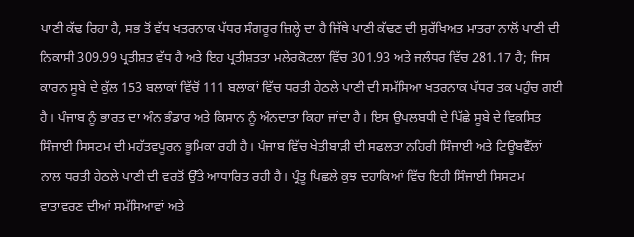ਪਾਣੀ ਕੱਢ ਰਿਹਾ ਹੈ, ਸਭ ਤੋਂ ਵੱਧ ਖਤਰਨਾਕ ਪੱਧਰ ਸੰਗਰੂਰ ਜ਼ਿਲ੍ਹੇ ਦਾ ਹੈ ਜਿੱਥੇ ਪਾਣੀ ਕੱਢਣ ਦੀ ਸੁਰੱਖਿਅਤ ਮਾਤਰਾ ਨਾਲੋਂ ਪਾਣੀ ਦੀ ਨਿਕਾਸੀ 309.99 ਪ੍ਰਤੀਸ਼ਤ ਵੱਧ ਹੈ ਅਤੇ ਇਹ ਪ੍ਰਤੀਸ਼ਤਤਾ ਮਲੇਰਕੋਟਲਾ ਵਿੱਚ 301.93 ਅਤੇ ਜਲੰਧਰ ਵਿੱਚ 281.17 ਹੈ; ਜਿਸ ਕਾਰਨ ਸੂਬੇ ਦੇ ਕੁੱਲ 153 ਬਲਾਕਾਂ ਵਿੱਚੋਂ 111 ਬਲਾਕਾਂ ਵਿੱਚ ਧਰਤੀ ਹੇਠਲੇ ਪਾਣੀ ਦੀ ਸਮੱਸਿਆ ਖਤਰਨਾਕ ਪੱਧਰ ਤਕ ਪਹੁੰਚ ਗਈ ਹੈ। ਪੰਜਾਬ ਨੂੰ ਭਾਰਤ ਦਾ ਅੰਨ ਭੰਡਾਰ ਅਤੇ ਕਿਸਾਨ ਨੂੰ ਅੰਨਦਾਤਾ ਕਿਹਾ ਜਾਂਦਾ ਹੈ। ਇਸ ਉਪਲਬਧੀ ਦੇ ਪਿੱਛੇ ਸੂਬੇ ਦੇ ਵਿਕਸਿਤ ਸਿੰਜਾਈ ਸਿਸਟਮ ਦੀ ਮਹੱਤਵਪੂਰਨ ਭੂਮਿਕਾ ਰਹੀ ਹੈ। ਪੰਜਾਬ ਵਿੱਚ ਖੇਤੀਬਾੜੀ ਦੀ ਸਫਲਤਾ ਨਹਿਰੀ ਸਿੰਜਾਈ ਅਤੇ ਟਿਊਬਵੈੱਲਾਂ ਨਾਲ ਧਰਤੀ ਹੇਠਲੇ ਪਾਣੀ ਦੀ ਵਰਤੋਂ ਉੱਤੇ ਆਧਾਰਿਤ ਰਹੀ ਹੈ। ਪ੍ਰੰਤੂ ਪਿਛਲੇ ਕੁਝ ਦਹਾਕਿਆਂ ਵਿੱਚ ਇਹੀ ਸਿੰਜਾਈ ਸਿਸਟਮ ਵਾਤਾਵਰਣ ਦੀਆਂ ਸਮੱਸਿਆਵਾਂ ਅਤੇ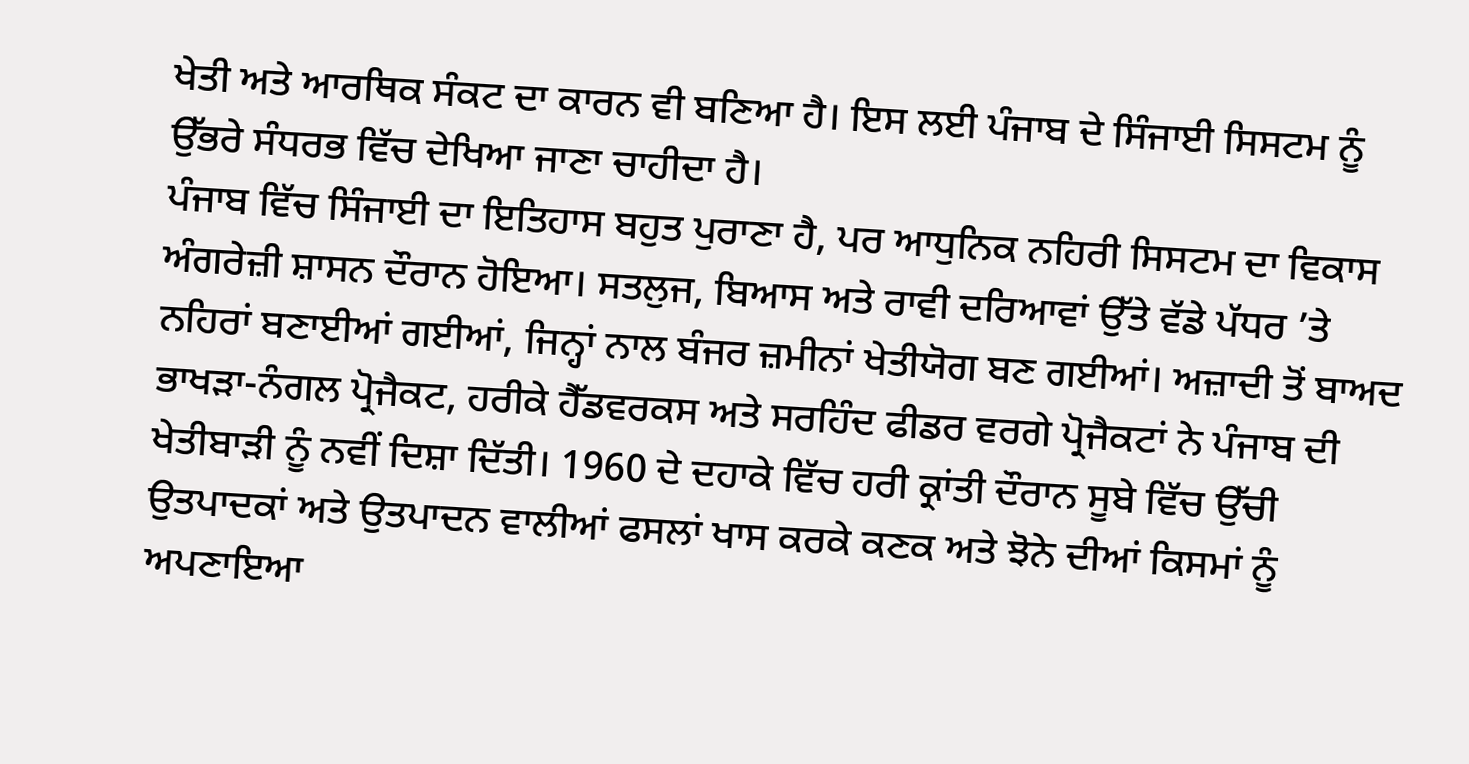ਖੇਤੀ ਅਤੇ ਆਰਥਿਕ ਸੰਕਟ ਦਾ ਕਾਰਨ ਵੀ ਬਣਿਆ ਹੈ। ਇਸ ਲਈ ਪੰਜਾਬ ਦੇ ਸਿੰਜਾਈ ਸਿਸਟਮ ਨੂੰ ਉੱਭਰੇ ਸੰਧਰਭ ਵਿੱਚ ਦੇਖਿਆ ਜਾਣਾ ਚਾਹੀਦਾ ਹੈ।
ਪੰਜਾਬ ਵਿੱਚ ਸਿੰਜਾਈ ਦਾ ਇਤਿਹਾਸ ਬਹੁਤ ਪੁਰਾਣਾ ਹੈ, ਪਰ ਆਧੁਨਿਕ ਨਹਿਰੀ ਸਿਸਟਮ ਦਾ ਵਿਕਾਸ ਅੰਗਰੇਜ਼ੀ ਸ਼ਾਸਨ ਦੌਰਾਨ ਹੋਇਆ। ਸਤਲੁਜ, ਬਿਆਸ ਅਤੇ ਰਾਵੀ ਦਰਿਆਵਾਂ ਉੱਤੇ ਵੱਡੇ ਪੱਧਰ ’ਤੇ ਨਹਿਰਾਂ ਬਣਾਈਆਂ ਗਈਆਂ, ਜਿਨ੍ਹਾਂ ਨਾਲ ਬੰਜਰ ਜ਼ਮੀਨਾਂ ਖੇਤੀਯੋਗ ਬਣ ਗਈਆਂ। ਅਜ਼ਾਦੀ ਤੋਂ ਬਾਅਦ ਭਾਖੜਾ-ਨੰਗਲ ਪ੍ਰੋਜੈਕਟ, ਹਰੀਕੇ ਹੈੱਡਵਰਕਸ ਅਤੇ ਸਰਹਿੰਦ ਫੀਡਰ ਵਰਗੇ ਪ੍ਰੋਜੈਕਟਾਂ ਨੇ ਪੰਜਾਬ ਦੀ ਖੇਤੀਬਾੜੀ ਨੂੰ ਨਵੀਂ ਦਿਸ਼ਾ ਦਿੱਤੀ। 1960 ਦੇ ਦਹਾਕੇ ਵਿੱਚ ਹਰੀ ਕ੍ਰਾਂਤੀ ਦੌਰਾਨ ਸੂਬੇ ਵਿੱਚ ਉੱਚੀ ਉਤਪਾਦਕਾਂ ਅਤੇ ਉਤਪਾਦਨ ਵਾਲੀਆਂ ਫਸਲਾਂ ਖਾਸ ਕਰਕੇ ਕਣਕ ਅਤੇ ਝੋਨੇ ਦੀਆਂ ਕਿਸਮਾਂ ਨੂੰ ਅਪਣਾਇਆ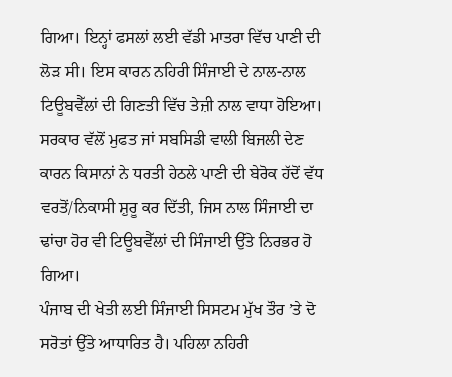ਗਿਆ। ਇਨ੍ਹਾਂ ਫਸਲਾਂ ਲਈ ਵੱਡੀ ਮਾਤਰਾ ਵਿੱਚ ਪਾਣੀ ਦੀ ਲੋੜ ਸੀ। ਇਸ ਕਾਰਨ ਨਹਿਰੀ ਸਿੰਜਾਈ ਦੇ ਨਾਲ-ਨਾਲ ਟਿਊਬਵੈੱਲਾਂ ਦੀ ਗਿਣਤੀ ਵਿੱਚ ਤੇਜ਼ੀ ਨਾਲ ਵਾਧਾ ਹੋਇਆ। ਸਰਕਾਰ ਵੱਲੋਂ ਮੁਫਤ ਜਾਂ ਸਬਸਿਡੀ ਵਾਲੀ ਬਿਜਲੀ ਦੇਣ ਕਾਰਨ ਕਿਸਾਨਾਂ ਨੇ ਧਰਤੀ ਹੇਠਲੇ ਪਾਣੀ ਦੀ ਬੇਰੋਕ ਹੱਦੋਂ ਵੱਧ ਵਰਤੋਂ/ਨਿਕਾਸੀ ਸ਼ੁਰੂ ਕਰ ਦਿੱਤੀ, ਜਿਸ ਨਾਲ ਸਿੰਜਾਈ ਦਾ ਢਾਂਚਾ ਹੋਰ ਵੀ ਟਿਊਬਵੈੱਲਾਂ ਦੀ ਸਿੰਜਾਈ ਉੱਤੇ ਨਿਰਭਰ ਹੋ ਗਿਆ।
ਪੰਜਾਬ ਦੀ ਖੇਤੀ ਲਈ ਸਿੰਜਾਈ ਸਿਸਟਮ ਮੁੱਖ ਤੌਰ ’ਤੇ ਦੋ ਸਰੋਤਾਂ ਉੱਤੇ ਆਧਾਰਿਤ ਹੈ। ਪਹਿਲਾ ਨਹਿਰੀ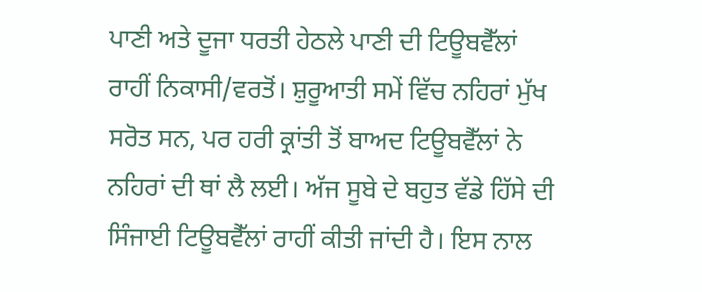ਪਾਣੀ ਅਤੇ ਦੂਜਾ ਧਰਤੀ ਹੇਠਲੇ ਪਾਣੀ ਦੀ ਟਿਊਬਵੈੱਲਾਂ ਰਾਹੀਂ ਨਿਕਾਸੀ/ਵਰਤੋਂ। ਸ਼ੁਰੂਆਤੀ ਸਮੇਂ ਵਿੱਚ ਨਹਿਰਾਂ ਮੁੱਖ ਸਰੋਤ ਸਨ, ਪਰ ਹਰੀ ਕ੍ਰਾਂਤੀ ਤੋਂ ਬਾਅਦ ਟਿਊਬਵੈੱਲਾਂ ਨੇ ਨਹਿਰਾਂ ਦੀ ਥਾਂ ਲੈ ਲਈ। ਅੱਜ ਸੂਬੇ ਦੇ ਬਹੁਤ ਵੱਡੇ ਹਿੱਸੇ ਦੀ ਸਿੰਜਾਈ ਟਿਊਬਵੈੱਲਾਂ ਰਾਹੀਂ ਕੀਤੀ ਜਾਂਦੀ ਹੈ। ਇਸ ਨਾਲ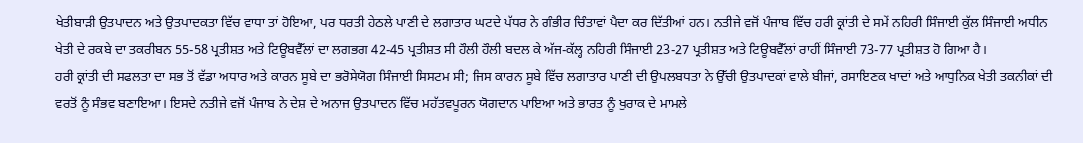ਖੇਤੀਬਾੜੀ ਉਤਪਾਦਨ ਅਤੇ ਉਤਪਾਦਕਤਾ ਵਿੱਚ ਵਾਧਾ ਤਾਂ ਹੋਇਆ, ਪਰ ਧਰਤੀ ਹੇਠਲੇ ਪਾਣੀ ਦੇ ਲਗਾਤਾਰ ਘਟਦੇ ਪੱਧਰ ਨੇ ਗੰਭੀਰ ਚਿੰਤਾਵਾਂ ਪੈਦਾ ਕਰ ਦਿੱਤੀਆਂ ਹਨ। ਨਤੀਜੇ ਵਜੋਂ ਪੰਜਾਬ ਵਿੱਚ ਹਰੀ ਕ੍ਰਾਂਤੀ ਦੇ ਸਮੇਂ ਨਹਿਰੀ ਸਿੰਜਾਈ ਕੁੱਲ ਸਿੰਜਾਈ ਅਧੀਨ ਖੇਤੀ ਦੇ ਰਕਬੇ ਦਾ ਤਕਰੀਬਨ 55-58 ਪ੍ਰਤੀਸ਼ਤ ਅਤੇ ਟਿਊਬਵੈੱਲਾਂ ਦਾ ਲਗਭਗ 42-45 ਪ੍ਰਤੀਸ਼ਤ ਸੀ ਹੌਲੀ ਹੌਲੀ ਬਦਲ ਕੇ ਅੱਜ-ਕੱਲ੍ਹ ਨਹਿਰੀ ਸਿੰਜਾਈ 23-27 ਪ੍ਰਤੀਸ਼ਤ ਅਤੇ ਟਿਊਬਵੈੱਲਾਂ ਰਾਹੀਂ ਸਿੰਜਾਈ 73-77 ਪ੍ਰਤੀਸ਼ਤ ਹੋ ਗਿਆ ਹੈ।
ਹਰੀ ਕ੍ਰਾਂਤੀ ਦੀ ਸਫਲਤਾ ਦਾ ਸਭ ਤੋਂ ਵੱਡਾ ਅਧਾਰ ਅਤੇ ਕਾਰਨ ਸੂਬੇ ਦਾ ਭਰੋਸੇਯੋਗ ਸਿੰਜਾਈ ਸਿਸਟਮ ਸੀ; ਜਿਸ ਕਾਰਨ ਸੂਬੇ ਵਿੱਚ ਲਗਾਤਾਰ ਪਾਣੀ ਦੀ ਉਪਲਬਧਤਾ ਨੇ ਉੱਚੀ ਉਤਪਾਦਕਾਂ ਵਾਲੇ ਬੀਜਾਂ, ਰਸਾਇਣਕ ਖਾਦਾਂ ਅਤੇ ਆਧੁਨਿਕ ਖੇਤੀ ਤਕਨੀਕਾਂ ਦੀ ਵਰਤੋਂ ਨੂੰ ਸੰਭਵ ਬਣਾਇਆ। ਇਸਦੇ ਨਤੀਜੇ ਵਜੋਂ ਪੰਜਾਬ ਨੇ ਦੇਸ਼ ਦੇ ਅਨਾਜ ਉਤਪਾਦਨ ਵਿੱਚ ਮਹੱਤਵਪੂਰਨ ਯੋਗਦਾਨ ਪਾਇਆ ਅਤੇ ਭਾਰਤ ਨੂੰ ਖੁਰਾਕ ਦੇ ਮਾਮਲੇ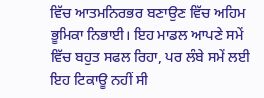ਵਿੱਚ ਆਤਮਨਿਰਭਰ ਬਣਾਉਣ ਵਿੱਚ ਅਹਿਮ ਭੂਮਿਕਾ ਨਿਭਾਈ। ਇਹ ਮਾਡਲ ਆਪਣੇ ਸਮੇਂ ਵਿੱਚ ਬਹੁਤ ਸਫਲ ਰਿਹਾ, ਪਰ ਲੰਬੇ ਸਮੇਂ ਲਈ ਇਹ ਟਿਕਾਊ ਨਹੀਂ ਸੀ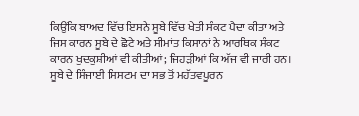ਕਿਉਂਕਿ ਬਾਅਦ ਵਿੱਚ ਇਸਨੇ ਸੂਬੇ ਵਿੱਚ ਖੇਤੀ ਸੰਕਟ ਪੈਦਾ ਕੀਤਾ ਅਤੇ ਜਿਸ ਕਾਰਨ ਸੂਬੇ ਦੇ ਛੋਟੇ ਅਤੇ ਸੀਮਾਂਤ ਕਿਸਾਨਾਂ ਨੇ ਆਰਥਿਕ ਸੰਕਟ ਕਾਰਨ ਖੁਦਕੁਸ਼ੀਆਂ ਵੀ ਕੀਤੀਆਂ; ਜਿਹੜੀਆਂ ਕਿ ਅੱਜ ਵੀ ਜਾਰੀ ਹਨ।
ਸੂਬੇ ਦੇ ਸਿੰਜਾਈ ਸਿਸਟਮ ਦਾ ਸਭ ਤੋਂ ਮਹੱਤਵਪੂਰਨ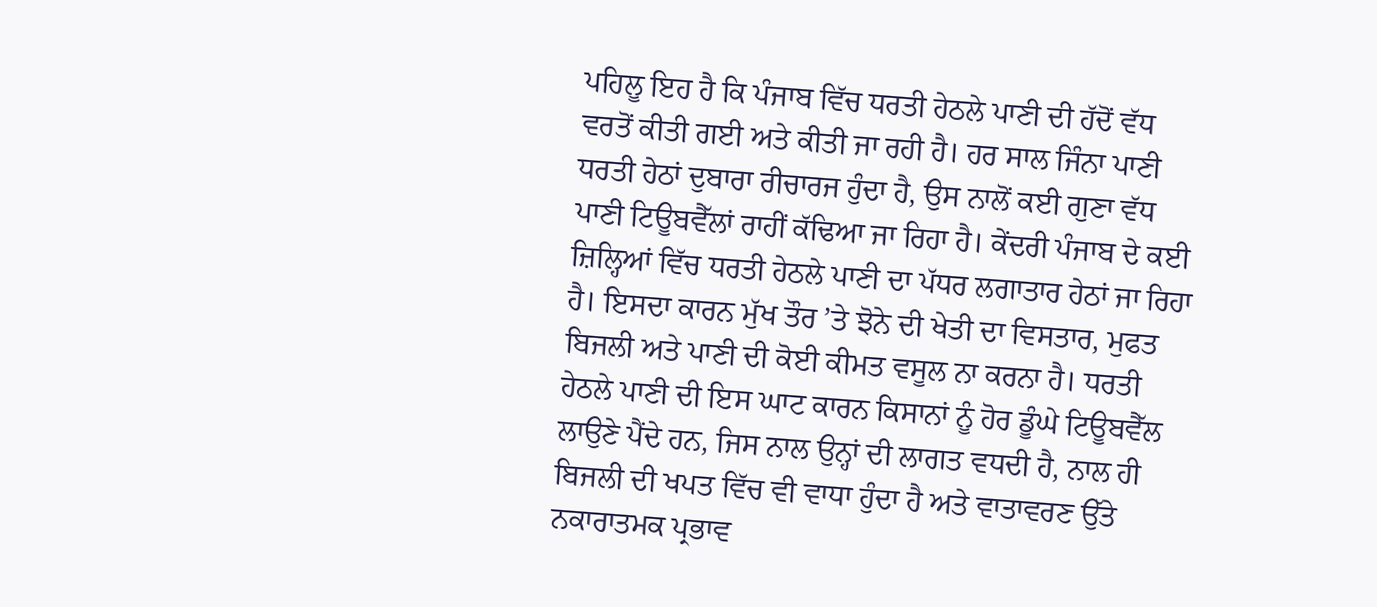ਪਹਿਲੂ ਇਹ ਹੈ ਕਿ ਪੰਜਾਬ ਵਿੱਚ ਧਰਤੀ ਹੇਠਲੇ ਪਾਣੀ ਦੀ ਹੱਦੋਂ ਵੱਧ ਵਰਤੋਂ ਕੀਤੀ ਗਈ ਅਤੇ ਕੀਤੀ ਜਾ ਰਹੀ ਹੈ। ਹਰ ਸਾਲ ਜਿੰਨਾ ਪਾਣੀ ਧਰਤੀ ਹੇਠਾਂ ਦੁਬਾਰਾ ਰੀਚਾਰਜ ਹੁੰਦਾ ਹੈ, ਉਸ ਨਾਲੋਂ ਕਈ ਗੁਣਾ ਵੱਧ ਪਾਣੀ ਟਿਊਬਵੈੱਲਾਂ ਰਾਹੀਂ ਕੱਢਿਆ ਜਾ ਰਿਹਾ ਹੈ। ਕੇਂਦਰੀ ਪੰਜਾਬ ਦੇ ਕਈ ਜ਼ਿਲ੍ਹਿਆਂ ਵਿੱਚ ਧਰਤੀ ਹੇਠਲੇ ਪਾਣੀ ਦਾ ਪੱਧਰ ਲਗਾਤਾਰ ਹੇਠਾਂ ਜਾ ਰਿਹਾ ਹੈ। ਇਸਦਾ ਕਾਰਨ ਮੁੱਖ ਤੌਰ ’ਤੇ ਝੋਨੇ ਦੀ ਖੇਤੀ ਦਾ ਵਿਸਤਾਰ, ਮੁਫਤ ਬਿਜਲੀ ਅਤੇ ਪਾਣੀ ਦੀ ਕੋਈ ਕੀਮਤ ਵਸੂਲ ਨਾ ਕਰਨਾ ਹੈ। ਧਰਤੀ ਹੇਠਲੇ ਪਾਣੀ ਦੀ ਇਸ ਘਾਟ ਕਾਰਨ ਕਿਸਾਨਾਂ ਨੂੰ ਹੋਰ ਡੂੰਘੇ ਟਿਊਬਵੈੱਲ ਲਾਉਣੇ ਪੈਂਦੇ ਹਨ, ਜਿਸ ਨਾਲ ਉਨ੍ਹਾਂ ਦੀ ਲਾਗਤ ਵਧਦੀ ਹੈ, ਨਾਲ ਹੀ ਬਿਜਲੀ ਦੀ ਖਪਤ ਵਿੱਚ ਵੀ ਵਾਧਾ ਹੁੰਦਾ ਹੈ ਅਤੇ ਵਾਤਾਵਰਣ ਉੱਤੇ ਨਕਾਰਾਤਮਕ ਪ੍ਰਭਾਵ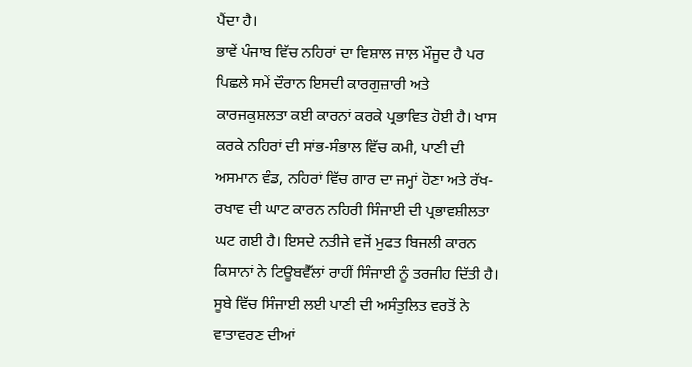ਪੈਂਦਾ ਹੈ।
ਭਾਵੇਂ ਪੰਜਾਬ ਵਿੱਚ ਨਹਿਰਾਂ ਦਾ ਵਿਸ਼ਾਲ ਜਾਲ਼ ਮੌਜੂਦ ਹੈ ਪਰ ਪਿਛਲੇ ਸਮੇਂ ਦੌਰਾਨ ਇਸਦੀ ਕਾਰਗੁਜ਼ਾਰੀ ਅਤੇ ਕਾਰਜਕੁਸ਼ਲਤਾ ਕਈ ਕਾਰਨਾਂ ਕਰਕੇ ਪ੍ਰਭਾਵਿਤ ਹੋਈ ਹੈ। ਖਾਸ ਕਰਕੇ ਨਹਿਰਾਂ ਦੀ ਸਾਂਭ-ਸੰਭਾਲ ਵਿੱਚ ਕਮੀ, ਪਾਣੀ ਦੀ ਅਸਮਾਨ ਵੰਡ, ਨਹਿਰਾਂ ਵਿੱਚ ਗਾਰ ਦਾ ਜਮ੍ਹਾਂ ਹੋਣਾ ਅਤੇ ਰੱਖ-ਰਖਾਵ ਦੀ ਘਾਟ ਕਾਰਨ ਨਹਿਰੀ ਸਿੰਜਾਈ ਦੀ ਪ੍ਰਭਾਵਸ਼ੀਲਤਾ ਘਟ ਗਈ ਹੈ। ਇਸਦੇ ਨਤੀਜੇ ਵਜੋਂ ਮੁਫਤ ਬਿਜਲੀ ਕਾਰਨ ਕਿਸਾਨਾਂ ਨੇ ਟਿਊਬਵੈੱਲਾਂ ਰਾਹੀਂ ਸਿੰਜਾਈ ਨੂੰ ਤਰਜੀਹ ਦਿੱਤੀ ਹੈ।
ਸੂਬੇ ਵਿੱਚ ਸਿੰਜਾਈ ਲਈ ਪਾਣੀ ਦੀ ਅਸੰਤੁਲਿਤ ਵਰਤੋਂ ਨੇ ਵਾਤਾਵਰਣ ਦੀਆਂ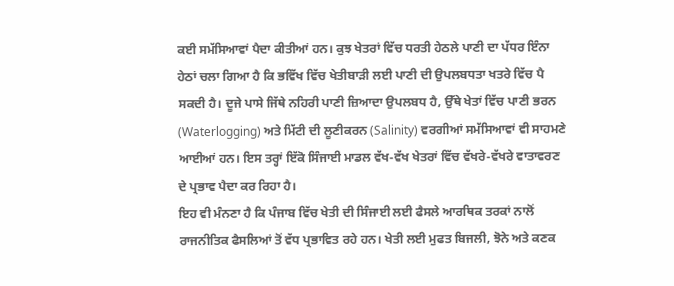ਕਈ ਸਮੱਸਿਆਵਾਂ ਪੈਦਾ ਕੀਤੀਆਂ ਹਨ। ਕੁਝ ਖੇਤਰਾਂ ਵਿੱਚ ਧਰਤੀ ਹੇਠਲੇ ਪਾਣੀ ਦਾ ਪੱਧਰ ਇੰਨਾ ਹੇਠਾਂ ਚਲਾ ਗਿਆ ਹੈ ਕਿ ਭਵਿੱਖ ਵਿੱਚ ਖੇਤੀਬਾੜੀ ਲਈ ਪਾਣੀ ਦੀ ਉਪਲਬਧਤਾ ਖਤਰੇ ਵਿੱਚ ਪੈ ਸਕਦੀ ਹੈ। ਦੂਜੇ ਪਾਸੇ ਜਿੱਥੇ ਨਹਿਰੀ ਪਾਣੀ ਜ਼ਿਆਦਾ ਉਪਲਬਧ ਹੈ, ਉੱਥੇ ਖੇਤਾਂ ਵਿੱਚ ਪਾਣੀ ਭਰਨ (Waterlogging) ਅਤੇ ਮਿੱਟੀ ਦੀ ਲੂਣੀਕਰਨ (Salinity) ਵਰਗੀਆਂ ਸਮੱਸਿਆਵਾਂ ਵੀ ਸਾਹਮਣੇ ਆਈਆਂ ਹਨ। ਇਸ ਤਰ੍ਹਾਂ ਇੱਕੋ ਸਿੰਜਾਈ ਮਾਡਲ ਵੱਖ-ਵੱਖ ਖੇਤਰਾਂ ਵਿੱਚ ਵੱਖਰੇ-ਵੱਖਰੇ ਵਾਤਾਵਰਣ ਦੇ ਪ੍ਰਭਾਵ ਪੈਦਾ ਕਰ ਰਿਹਾ ਹੈ।
ਇਹ ਵੀ ਮੰਨਣਾ ਹੈ ਕਿ ਪੰਜਾਬ ਵਿੱਚ ਖੇਤੀ ਦੀ ਸਿੰਜਾਈ ਲਈ ਫੈਸਲੇ ਆਰਥਿਕ ਤਰਕਾਂ ਨਾਲੋਂ ਰਾਜਨੀਤਿਕ ਫੈਸਲਿਆਂ ਤੋਂ ਵੱਧ ਪ੍ਰਭਾਵਿਤ ਰਹੇ ਹਨ। ਖੇਤੀ ਲਈ ਮੁਫਤ ਬਿਜਲੀ, ਝੋਨੇ ਅਤੇ ਕਣਕ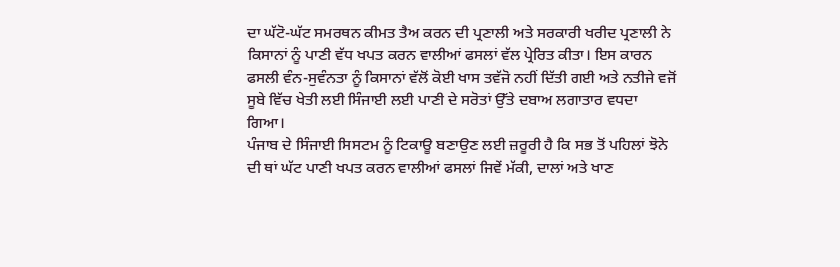ਦਾ ਘੱਟੋ-ਘੱਟ ਸਮਰਥਨ ਕੀਮਤ ਤੈਅ ਕਰਨ ਦੀ ਪ੍ਰਣਾਲੀ ਅਤੇ ਸਰਕਾਰੀ ਖਰੀਦ ਪ੍ਰਣਾਲੀ ਨੇ ਕਿਸਾਨਾਂ ਨੂੰ ਪਾਣੀ ਵੱਧ ਖਪਤ ਕਰਨ ਵਾਲੀਆਂ ਫਸਲਾਂ ਵੱਲ ਪ੍ਰੇਰਿਤ ਕੀਤਾ। ਇਸ ਕਾਰਨ ਫਸਲੀ ਵੰਨ-ਸੁਵੰਨਤਾ ਨੂੰ ਕਿਸਾਨਾਂ ਵੱਲੋਂ ਕੋਈ ਖਾਸ ਤਵੱਜੋ ਨਹੀਂ ਦਿੱਤੀ ਗਈ ਅਤੇ ਨਤੀਜੇ ਵਜੋਂ ਸੂਬੇ ਵਿੱਚ ਖੇਤੀ ਲਈ ਸਿੰਜਾਈ ਲਈ ਪਾਣੀ ਦੇ ਸਰੋਤਾਂ ਉੱਤੇ ਦਬਾਅ ਲਗਾਤਾਰ ਵਧਦਾ ਗਿਆ।
ਪੰਜਾਬ ਦੇ ਸਿੰਜਾਈ ਸਿਸਟਮ ਨੂੰ ਟਿਕਾਊ ਬਣਾਉਣ ਲਈ ਜ਼ਰੂਰੀ ਹੈ ਕਿ ਸਭ ਤੋਂ ਪਹਿਲਾਂ ਝੋਨੇ ਦੀ ਥਾਂ ਘੱਟ ਪਾਣੀ ਖਪਤ ਕਰਨ ਵਾਲੀਆਂ ਫਸਲਾਂ ਜਿਵੇਂ ਮੱਕੀ, ਦਾਲਾਂ ਅਤੇ ਖਾਣ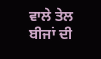ਵਾਲੇ ਤੇਲ ਬੀਜਾਂ ਦੀ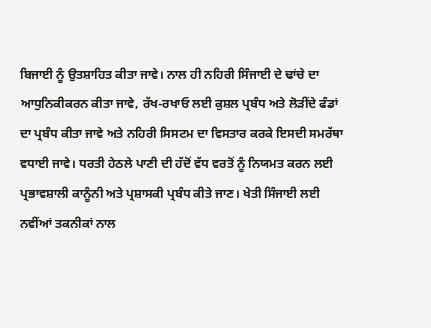ਬਿਜਾਈ ਨੂੰ ਉਤਸ਼ਾਹਿਤ ਕੀਤਾ ਜਾਵੇ। ਨਾਲ ਹੀ ਨਹਿਰੀ ਸਿੰਜਾਈ ਦੇ ਢਾਂਚੇ ਦਾ ਆਧੁਨਿਕੀਕਰਨ ਕੀਤਾ ਜਾਵੇ, ਰੱਖ-ਰਖਾਓ ਲਈ ਕੁਸ਼ਲ ਪ੍ਰਬੰਧ ਅਤੇ ਲੋੜੀਂਦੇ ਫੰਡਾਂ ਦਾ ਪ੍ਰਬੰਧ ਕੀਤਾ ਜਾਵੇ ਅਤੇ ਨਹਿਰੀ ਸਿਸਟਮ ਦਾ ਵਿਸਤਾਰ ਕਰਕੇ ਇਸਦੀ ਸਮਰੱਥਾ ਵਧਾਈ ਜਾਵੇ। ਧਰਤੀ ਹੇਠਲੇ ਪਾਣੀ ਦੀ ਹੱਦੋਂ ਵੱਧ ਵਰਤੋਂ ਨੂੰ ਨਿਯਮਤ ਕਰਨ ਲਈ ਪ੍ਰਭਾਵਸ਼ਾਲੀ ਕਾਨੂੰਨੀ ਅਤੇ ਪ੍ਰਸ਼ਾਸਕੀ ਪ੍ਰਬੰਧ ਕੀਤੇ ਜਾਣ। ਖੇਤੀ ਸਿੰਜਾਈ ਲਈ ਨਵੀਂਆਂ ਤਕਨੀਕਾਂ ਨਾਲ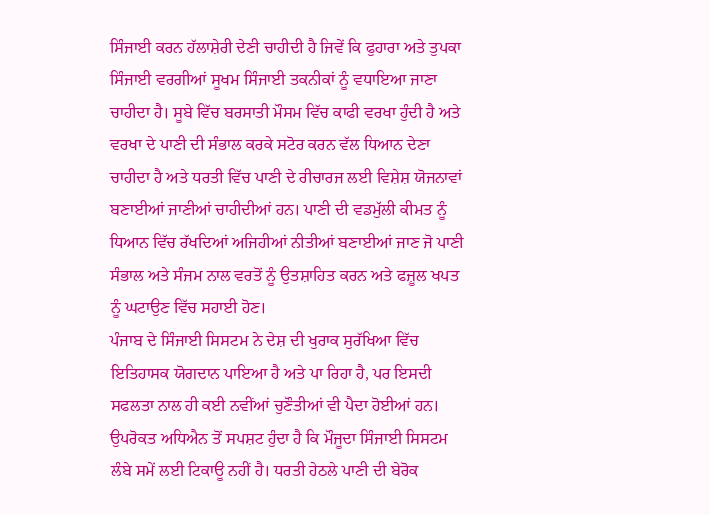ਸਿੰਜਾਈ ਕਰਨ ਹੱਲਾਸ਼ੇਰੀ ਦੇਣੀ ਚਾਹੀਦੀ ਹੈ ਜਿਵੇਂ ਕਿ ਫੁਹਾਰਾ ਅਤੇ ਤੁਪਕਾ ਸਿੰਜਾਈ ਵਰਗੀਆਂ ਸੂਖਮ ਸਿੰਜਾਈ ਤਕਨੀਕਾਂ ਨੂੰ ਵਧਾਇਆ ਜਾਣਾ ਚਾਹੀਦਾ ਹੈ। ਸੂਬੇ ਵਿੱਚ ਬਰਸਾਤੀ ਮੌਸਮ ਵਿੱਚ ਕਾਫੀ ਵਰਖਾ ਹੁੰਦੀ ਹੈ ਅਤੇ ਵਰਖਾ ਦੇ ਪਾਣੀ ਦੀ ਸੰਭਾਲ ਕਰਕੇ ਸਟੋਰ ਕਰਨ ਵੱਲ ਧਿਆਨ ਦੇਣਾ ਚਾਹੀਦਾ ਹੈ ਅਤੇ ਧਰਤੀ ਵਿੱਚ ਪਾਣੀ ਦੇ ਰੀਚਾਰਜ ਲਈ ਵਿਸ਼ੇਸ਼ ਯੋਜਨਾਵਾਂ ਬਣਾਈਆਂ ਜਾਣੀਆਂ ਚਾਹੀਦੀਆਂ ਹਨ। ਪਾਣੀ ਦੀ ਵਡਮੁੱਲੀ ਕੀਮਤ ਨੂੰ ਧਿਆਨ ਵਿੱਚ ਰੱਖਦਿਆਂ ਅਜਿਹੀਆਂ ਨੀਤੀਆਂ ਬਣਾਈਆਂ ਜਾਣ ਜੋ ਪਾਣੀ ਸੰਭਾਲ ਅਤੇ ਸੰਜਮ ਨਾਲ ਵਰਤੋਂ ਨੂੰ ਉਤਸ਼ਾਹਿਤ ਕਰਨ ਅਤੇ ਫਜ਼ੂਲ ਖਪਤ ਨੂੰ ਘਟਾਉਣ ਵਿੱਚ ਸਹਾਈ ਹੋਣ।
ਪੰਜਾਬ ਦੇ ਸਿੰਜਾਈ ਸਿਸਟਮ ਨੇ ਦੇਸ਼ ਦੀ ਖੁਰਾਕ ਸੁਰੱਖਿਆ ਵਿੱਚ ਇਤਿਹਾਸਕ ਯੋਗਦਾਨ ਪਾਇਆ ਹੈ ਅਤੇ ਪਾ ਰਿਹਾ ਹੈ, ਪਰ ਇਸਦੀ ਸਫਲਤਾ ਨਾਲ ਹੀ ਕਈ ਨਵੀਂਆਂ ਚੁਣੌਤੀਆਂ ਵੀ ਪੈਦਾ ਹੋਈਆਂ ਹਨ। ਉਪਰੋਕਤ ਅਧਿਐਨ ਤੋਂ ਸਪਸ਼ਟ ਹੁੰਦਾ ਹੈ ਕਿ ਮੌਜੂਦਾ ਸਿੰਜਾਈ ਸਿਸਟਮ ਲੰਬੇ ਸਮੇਂ ਲਈ ਟਿਕਾਊ ਨਹੀਂ ਹੈ। ਧਰਤੀ ਹੇਠਲੇ ਪਾਣੀ ਦੀ ਬੇਰੋਕ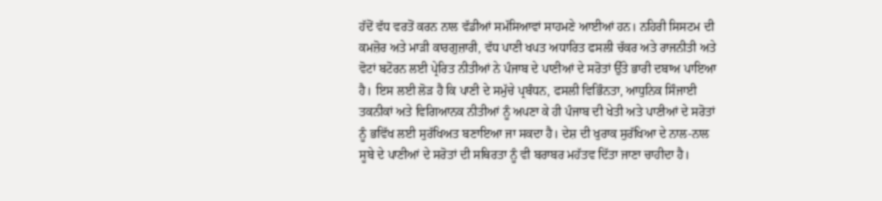ਹੱਦੋਂ ਵੱਧ ਵਰਤੋਂ ਕਰਨ ਨਾਲ ਵੱਡੀਆਂ ਸਮੱਸਿਆਵਾਂ ਸਾਹਮਣੇ ਆਈਆਂ ਹਨ। ਨਹਿਰੀ ਸਿਸਟਮ ਦੀ ਕਮਜ਼ੋਰ ਅਤੇ ਮਾੜੀ ਕਾਰਗੁਜ਼ਾਰੀ, ਵੱਧ ਪਾਣੀ ਖਪਤ ਅਧਾਰਿਤ ਫਸਲੀ ਚੱਕਰ ਅਤੇ ਰਾਜਨੀਤੀ ਅਤੇ ਵੋਟਾਂ ਬਟੋਰਨ ਲਈ ਪ੍ਰੇਰਿਤ ਨੀਤੀਆਂ ਨੇ ਪੰਜਾਬ ਦੇ ਪਾਣੀਆਂ ਦੇ ਸਰੋਤਾਂ ਉੱਤੇ ਭਾਰੀ ਦਬਾਅ ਪਾਇਆ ਹੈ। ਇਸ ਲਈ ਲੋੜ ਹੈ ਕਿ ਪਾਣੀ ਦੇ ਸਮੁੱਚੇ ਪ੍ਰਬੰਧਨ, ਫਸਲੀ ਵਿਭਿੰਨਤਾ, ਆਧੁਨਿਕ ਸਿੰਜਾਈ ਤਕਨੀਕਾਂ ਅਤੇ ਵਿਗਿਆਨਕ ਨੀਤੀਆਂ ਨੂੰ ਅਪਣਾ ਕੇ ਹੀ ਪੰਜਾਬ ਦੀ ਖੇਤੀ ਅਤੇ ਪਾਣੀਆਂ ਦੇ ਸਰੋਤਾਂ ਨੂੰ ਭਵਿੱਖ ਲਈ ਸੁਰੱਖਿਅਤ ਬਣਾਇਆ ਜਾ ਸਕਦਾ ਹੈ। ਦੇਸ਼ ਦੀ ਖੁਰਾਕ ਸੁਰੱਖਿਆ ਦੇ ਨਾਲ-ਨਾਲ ਸੂਬੇ ਦੇ ਪਾਣੀਆਂ ਦੇ ਸਰੋਤਾਂ ਦੀ ਸਥਿਰਤਾ ਨੂੰ ਵੀ ਬਰਾਬਰ ਮਹੱਤਵ ਦਿੱਤਾ ਜਾਣਾ ਚਾਹੀਦਾ ਹੈ।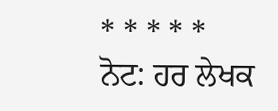* * * * *
ਨੋਟ: ਹਰ ਲੇਖਕ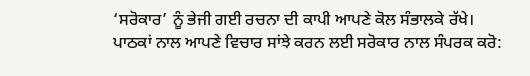‘ਸਰੋਕਾਰ’ ਨੂੰ ਭੇਜੀ ਗਈ ਰਚਨਾ ਦੀ ਕਾਪੀ ਆਪਣੇ ਕੋਲ ਸੰਭਾਲਕੇ ਰੱਖੇ।
ਪਾਠਕਾਂ ਨਾਲ ਆਪਣੇ ਵਿਚਾਰ ਸਾਂਝੇ ਕਰਨ ਲਈ ਸਰੋਕਾਰ ਨਾਲ ਸੰਪਰਕ ਕਰੋ: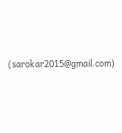(sarokar2015@gmail.com)